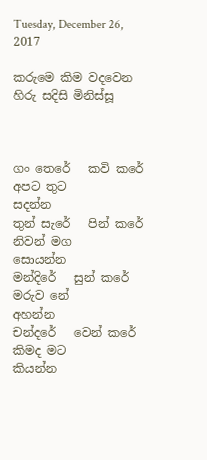Tuesday, December 26, 2017

කරුමෙ කිම වදවෙන හිරු සදිසි මිනිස්සූ



ගං තෙරේ   කවි කරේ   අපට තුට
සදන්න
තුන් සැරේ   පින් කරේ   නිවන් මග
සොයන්න
මන්දිරේ   සුන් කරේ   මරුව නේ
අහන්න
චන්දරේ   වෙන් කරේ   කිමද මට
කියන්න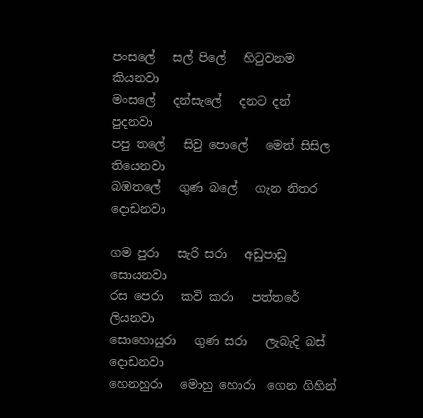පංසලේ   සල් පිලේ   හිටුවනම
කියනවා
මංසලේ   දන්සැලේ   දනට දන්
පුදනවා
පපු තලේ   සිවු පොලේ   මෙත් සිසිල
තියෙනවා
බඹතලේ   ගුණ බලේ   ගැන නිතර
දොඩනවා

ගම පුරා   සැරි සරා   අඩුපාඩු
සොයනවා
රස පෙරා   කවි කරා   පත්තරේ
ලියනවා
සොහොයුරා   ගුණ සරා   ලැබැදි බස්
දොඩනවා
හෙනහුරා   මොහු හොරා  ගෙන ගිහින්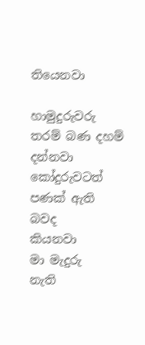තියෙනවා

හාමුදුරුවරු   තරම් බණ දහම්
දන්නවා
කෝදුරුවටත්   පණක් ඇති බවද
කියනවා
මා මැදුරු   නැති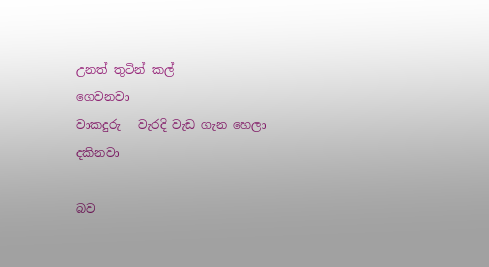උනත් තුටින් කල්
ගෙවනවා
වාකදුරු   වැරදි වැඩ ගැන හෙලා
දකිනවා

බව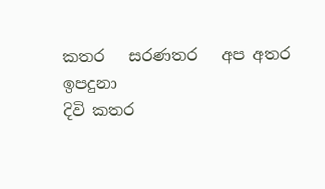කතර   සරණතර   අප අතර
ඉපදුනා
දිවි කතර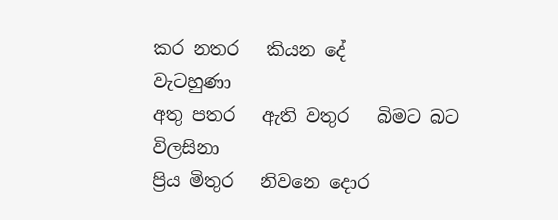කර නතර   කියන දේ
වැටහුණා
අතු පතර   ඇති වතුර   බිමට බට
විලසිනා
ප්‍රිය මිතුර   නිවනෙ දොර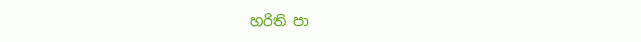හරිති පා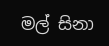මල් සිනා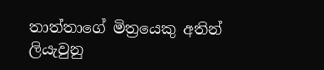තාත්තාගේ මිත්‍රයෙකු අතින් ලියැවුනු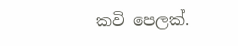කවි පෙලක්.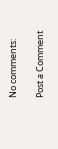No comments:

Post a Comment